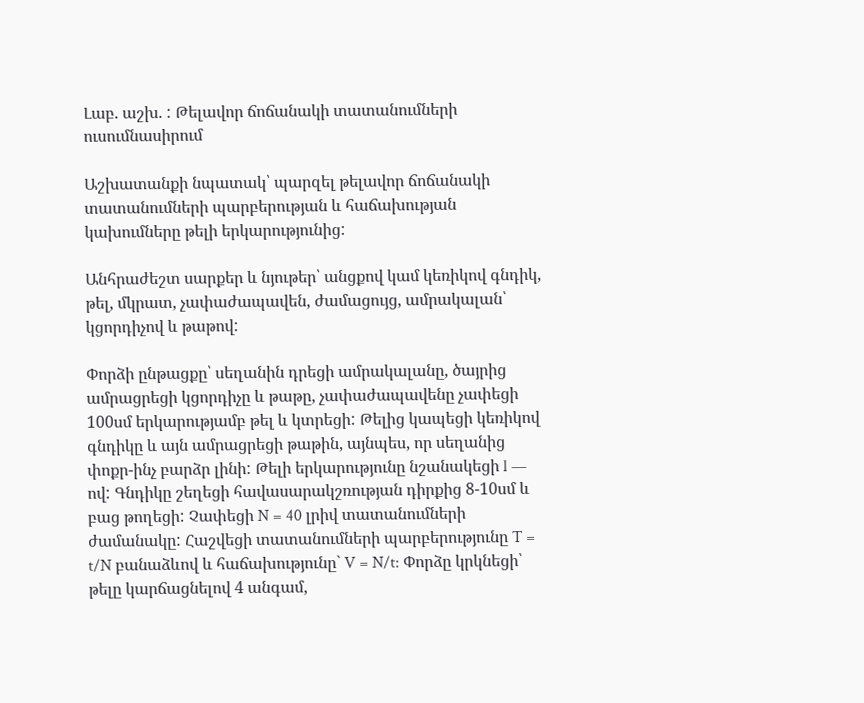Լաբ. աշխ. : Թելավոր ճոճանակի տատանումների ուսումնասիրում

Աշխատանքի նպատակ՝ պարզել թելավոր ճոճանակի տատանումների պարբերության և հաճախության կախումները թելի երկարությունից:

Անհրաժեշտ սարքեր և նյութեր՝ անցքով կամ կեռիկով գնդիկ, թել, մկրատ, չափաժապավեն, ժամացույց, ամրակալան՝ կցորդիչով և թաթով:

Փորձի ընթացքը՝ սեղանին դրեցի ամրակալանը, ծայրից ամրացրեցի կցորդիչը և թաթը, չափաժապավենը չափեցի 100սմ երկարությամբ թել և կտրեցի: Թելից կապեցի կեռիկով գնդիկը և այն ամրացրեցի թաթին, այնպես, որ սեղանից փոքր-ինչ բարձր լինի: Թելի երկարությունը նշանակեցի l — ով: Գնդիկը շեղեցի հավասարակշռության դիրքից 8-10սմ և բաց թողեցի: Չափեցի N = 40 լրիվ տատանումների ժամանակը: Հաշվեցի տատանումների պարբերությունը T = t/N բանաձևով և հաճախությունը` V = N/t: Փորձը կրկնեցի՝ թելը կարճացնելով 4 անգամ,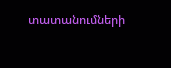տատանումների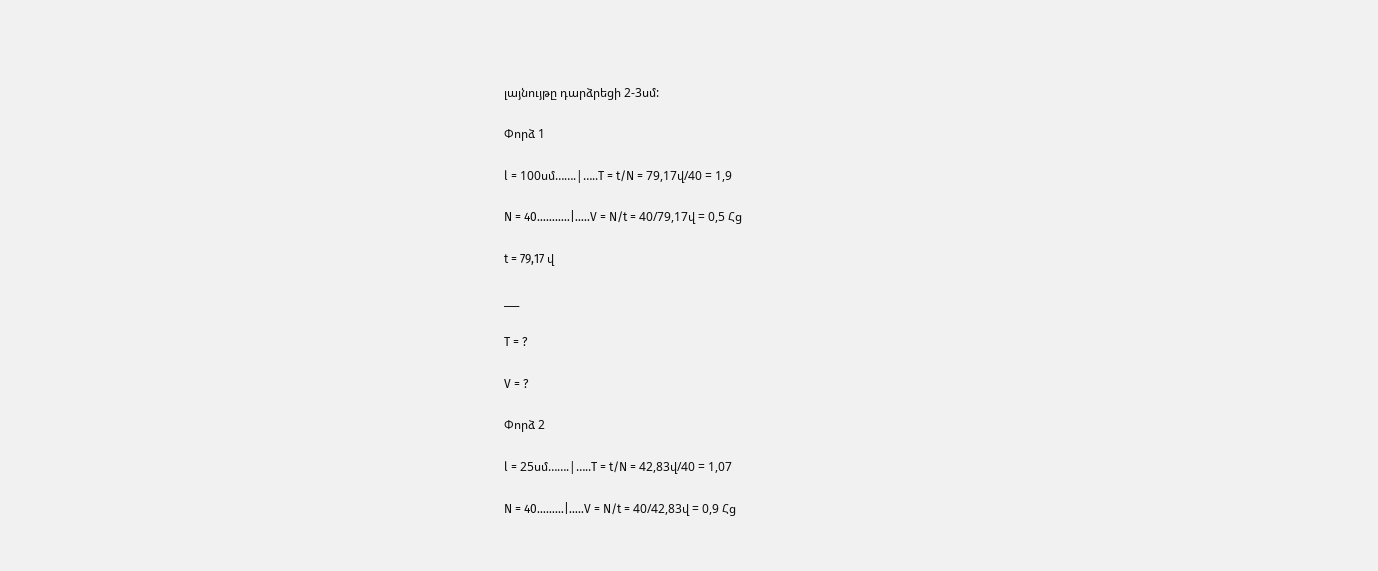լայնույթը դարձրեցի 2-3սմ:

Փորձ 1

l = 100սմ…….|…..T = t/N = 79,17վ/40 = 1,9

N = 40………..|…..V = N/t = 40/79,17վ = 0,5 Հց

t = 79,17 վ

___

T = ?

V = ?

Փորձ 2

l = 25սմ…….|…..T = t/N = 42,83վ/40 = 1,07

N = 40………|…..V = N/t = 40/42,83վ = 0,9 Հց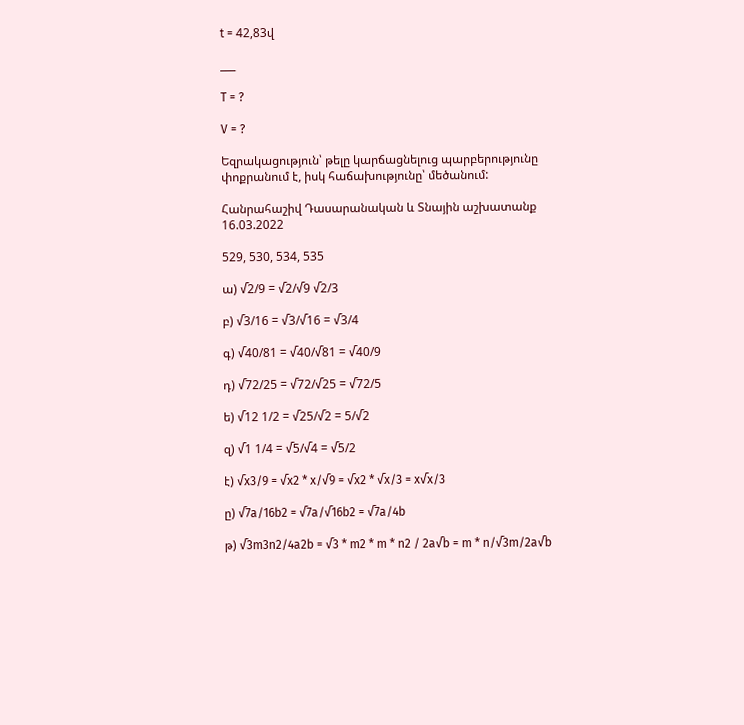t = 42,83վ

___

T = ?

V = ?

Եզրակացություն՝ թելը կարճացնելուց պարբերությունը փոքրանում է, իսկ հաճախությունը՝ մեծանում:

Հանրահաշիվ Դասարանական և Տնային աշխատանք 16.03.2022

529, 530, 534, 535

ա) √2/9 = √2/√9 √2/3

բ) √3/16 = √3/√16 = √3/4

գ) √40/81 = √40/√81 = √40/9

դ) √72/25 = √72/√25 = √72/5

ե) √12 1/2 = √25/√2 = 5/√2

զ) √1 1/4 = √5/√4 = √5/2

է) √x3/9 = √x2 * x/√9 = √x2 * √x/3 = x√x/3

ը) √7a/16b2 = √7a/√16b2 = √7a/4b

թ) √3m3n2/4a2b = √3 * m2 * m * n2 / 2a√b = m * n/√3m/2a√b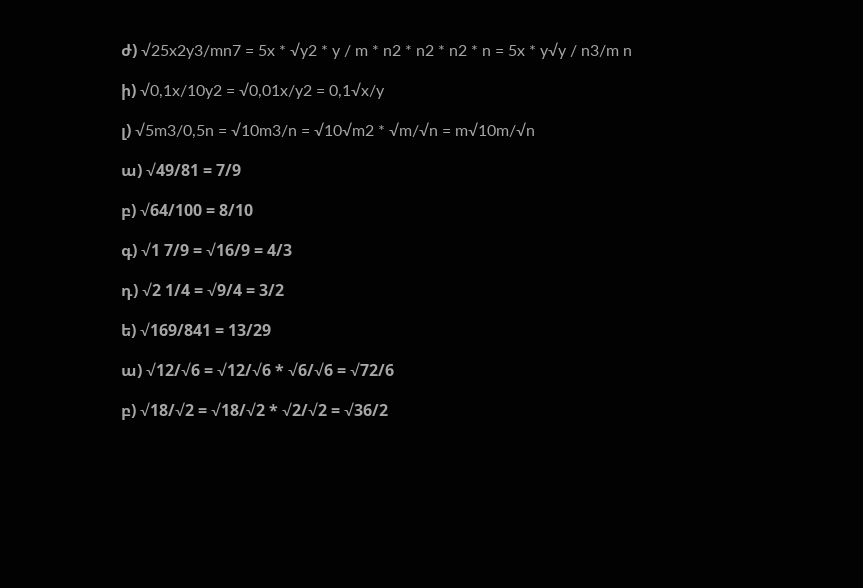ժ) √25x2y3/mn7 = 5x * √y2 * y / m * n2 * n2 * n2 * n = 5x * y√y / n3/m n

ի) √0,1x/10y2 = √0,01x/y2 = 0,1√x/y

լ) √5m3/0,5n = √10m3/n = √10√m2 * √m/√n = m√10m/√n

ա) √49/81 = 7/9

բ) √64/100 = 8/10

գ) √1 7/9 = √16/9 = 4/3

դ) √2 1/4 = √9/4 = 3/2

ե) √169/841 = 13/29

ա) √12/√6 = √12/√6 * √6/√6 = √72/6

բ) √18/√2 = √18/√2 * √2/√2 = √36/2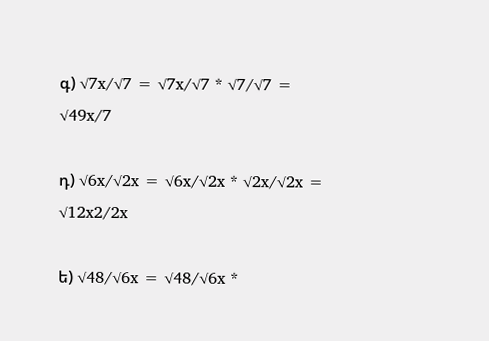գ) √7x/√7 = √7x/√7 * √7/√7 = √49x/7

դ) √6x/√2x = √6x/√2x * √2x/√2x = √12x2/2x

ե) √48/√6x = √48/√6x *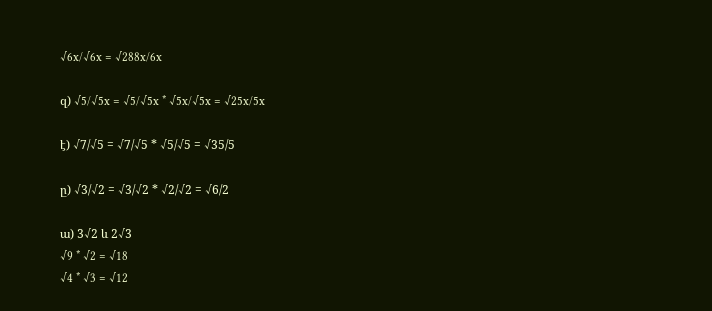√6x/√6x = √288x/6x

զ) √5/√5x = √5/√5x * √5x/√5x = √25x/5x

է) √7/√5 = √7/√5 * √5/√5 = √35/5

ը) √3/√2 = √3/√2 * √2/√2 = √6/2

ա) 3√2 և 2√3
√9 * √2 = √18
√4 * √3 = √12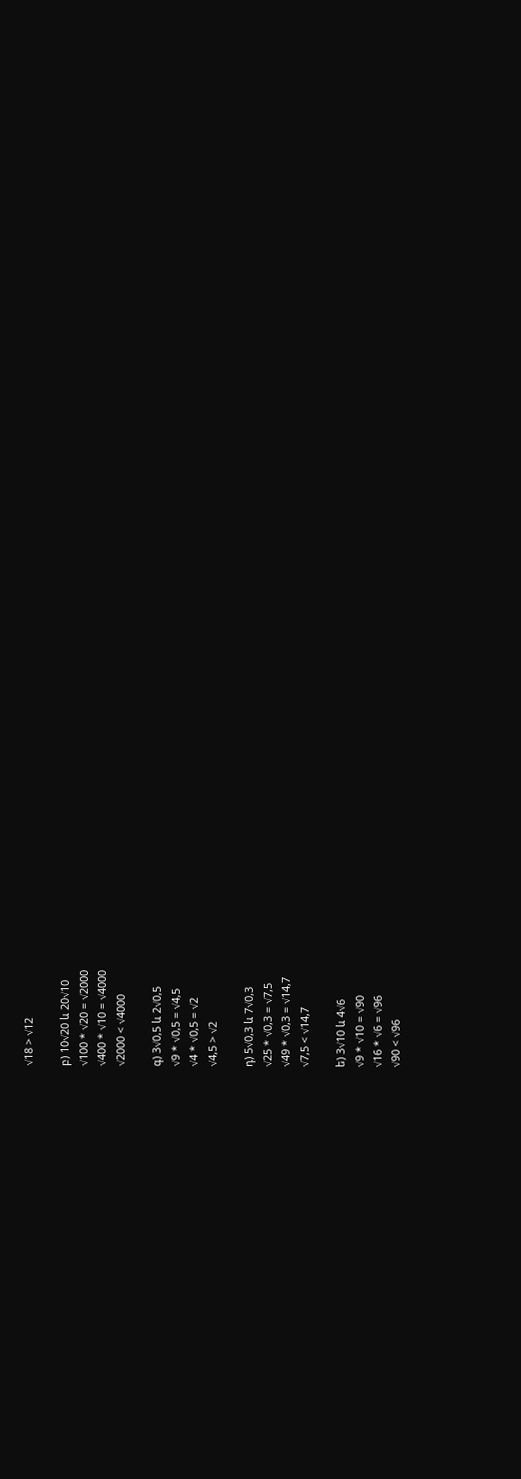√18 > √12

բ) 10√20 և 20√10
√100 * √20 = √2000
√400 * √10 = √4000
√2000 < √4000

գ) 3√0,5 և 2√0,5
√9 * √0,5 = √4,5
√4 * √0,5 = √2
√4,5 > √2

դ) 5√0,3 և 7√0,3
√25 * √0,3 = √7,5
√49 * √0,3 = √14,7
√7,5 < √14,7

ե) 3√10 և 4√6
√9 * √10 = √90
√16 * √6 = √96
√90 < √96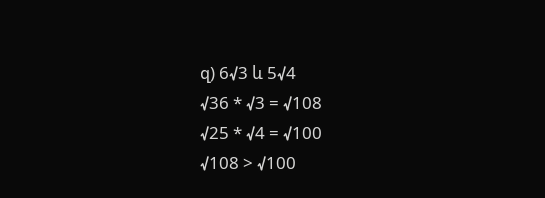զ) 6√3 և 5√4
√36 * √3 = √108
√25 * √4 = √100
√108 > √100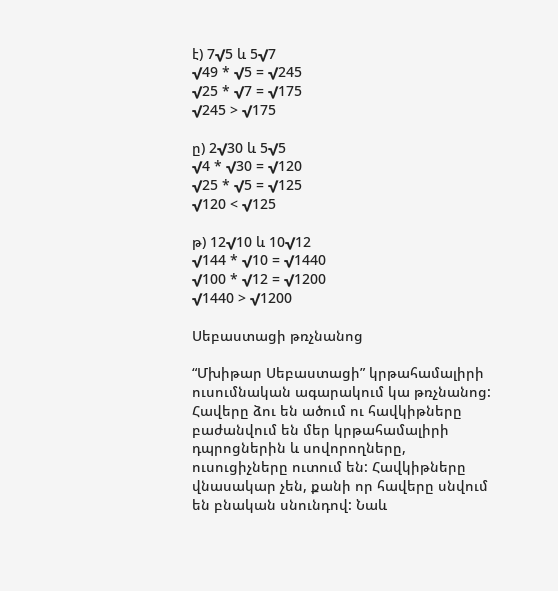է) 7√5 և 5√7
√49 * √5 = √245
√25 * √7 = √175
√245 > √175

ը) 2√30 և 5√5
√4 * √30 = √120
√25 * √5 = √125
√120 < √125

թ) 12√10 և 10√12
√144 * √10 = √1440
√100 * √12 = √1200
√1440 > √1200

Սեբաստացի թռչնանոց

“Մխիթար Սեբաստացի” կրթահամալիրի ուսումնական ագարակում կա թռչնանոց: Հավերը ձու են ածում ու հավկիթները բաժանվում են մեր կրթահամալիրի դպրոցներին և սովորողները, ուսուցիչները ուտում են: Հավկիթները վնասակար չեն, քանի որ հավերը սնվում են բնական սնունդով: Նաև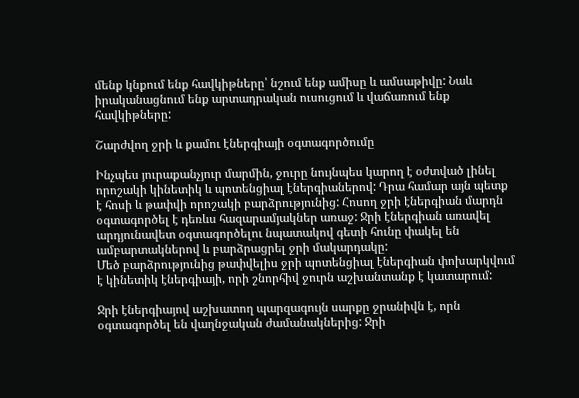մենք կնքում ենք հավկիթները՝ նշում ենք ամիսը և ամսաթիվը: Նաև իրականացնում ենք արտադրական ուսուցում և վաճառում ենք հավկիթները:

Շարժվող ջրի և քամու էներգիայի օգտագործումը

Ինչպես յուրաքանչյուր մարմին, ջուրը նույնպես կարող է օժտված լինել որոշակի կինետիկ և պոտենցիալ էներգիաներով: Դրա համար այն պետք է հոսի և թափվի որոշակի բարձրությունից: Հոսող ջրի էներգիան մարդն օգտագործել է դեռևս հազարամյակներ առաջ: Ջրի էներգիան առավել արդյունավետ օգտագործելու նպատակով գետի հունը փակել են ամբարտակներով և բարձրացրել ջրի մակարդակը:
Մեծ բարձրությունից թափվելիս ջրի պոտենցիալ էներգիան փոխարկվում է կինետիկ էներգիայի, որի շնորհիվ ջուրն աշխանտանք է կատարում:

Ջրի էներգիայով աշխատող պարզագույն սարքը ջրանիվն է, որն օգտագործել են վաղնջական ժամանակներից: Ջրի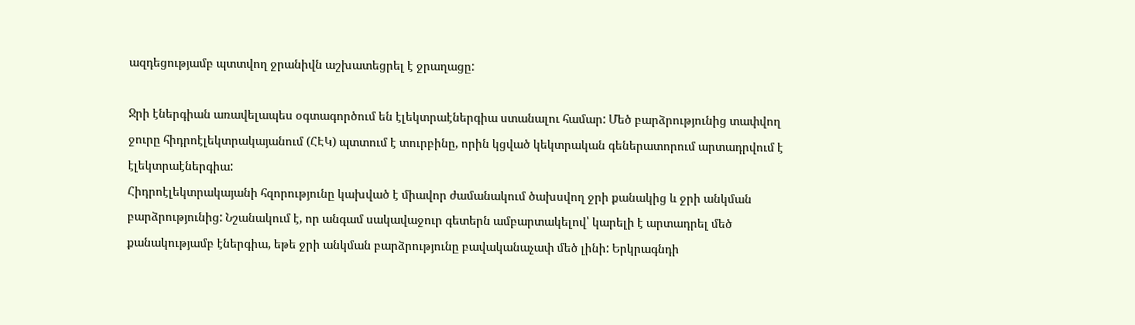ազդեցությամբ պտտվող ջրանիվն աշխատեցրել է ջրաղացը:

Ջրի էներգիան առավելապես օգտագործում են էլեկտրաէներգիա ստանալու համար: Մեծ բարձրությունից տափվող ջուրը հիդրոէլեկտրակայանում (ՀԷԿ) պտտում է տուրբինը, որին կցված կեկտրական գեներատորում արտադրվում է էլեկտրաէներգիա:
Հիդրոէլեկտրակայանի հզորությունը կախված է միավոր ժամանակում ծախսվող ջրի քանակից և ջրի անկման բարձրությունից: Նշանակում է, որ անգամ սակավաջուր գետերն ամբարտակելով՝ կարելի է արտադրել մեծ քանակությամբ էներգիա, եթե ջրի անկման բարձրությունը բավականաչափ մեծ լինի: Երկրագնդի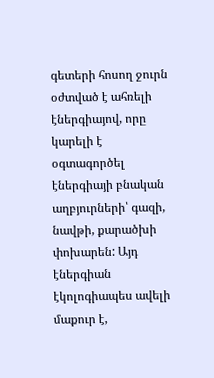գետերի հոսող ջուրն օժտված է ահռելի էներգիայով, որը կարելի է օգտագործել էներգիայի բնական
աղբյուրների՝ գազի, նավթի, քարածխի փոխարեն: Այդ էներգիան էկոլոգիապես ավելի մաքուր է,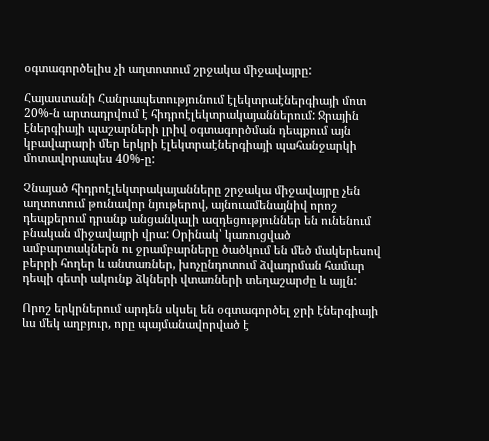օգտագործելիս չի աղտոտում շրջակա միջավայրը:

Հայաստանի Հանրապետությունում էլեկտրաէներգիայի մոտ 20%-ն արտադրվում է հիդրոէլեկտրակայաններում: Ջրային էներգիայի պաշարների լրիվ օգտագործման դեպքում այն կբավարարի մեր երկրի էլեկտրաէներգիայի պահանջարկի մոտավորապես 40%-ը:

Չնայած հիդրոէլեկտրակայանները շրջակա միջավայրը չեն աղտոտում թունավոր նյութերով, այնուամենայնիվ որոշ դեպքերում դրանք անցանկալի ազդեցություններ են ունենում բնական միջավայրի վրա: Օրինակ՝ կառուցված ամբարտակներն ու ջրամբարները ծածկում են մեծ մակերեսով բերրի հողեր և անտառներ, խոչընդոտում ձվադրման համար դեպի գետի ակունք ձկների վտառների տեղաշարժը և այլն:

Որոշ երկրներում արդեն սկսել են օգտագործել ջրի էներգիայի ևս մեկ աղբյուր, որը պայմանավորված է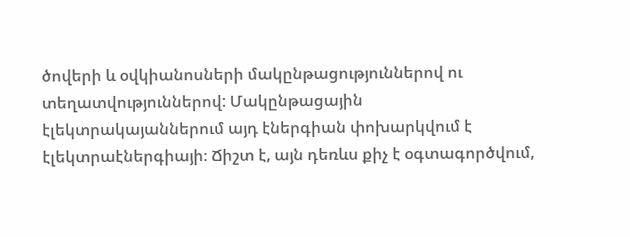ծովերի և օվկիանոսների մակընթացություններով ու տեղատվություններով: Մակընթացային էլեկտրակայաններում այդ էներգիան փոխարկվում է էլեկտրաէներգիայի։ Ճիշտ է, այն դեռևս քիչ է օգտագործվում,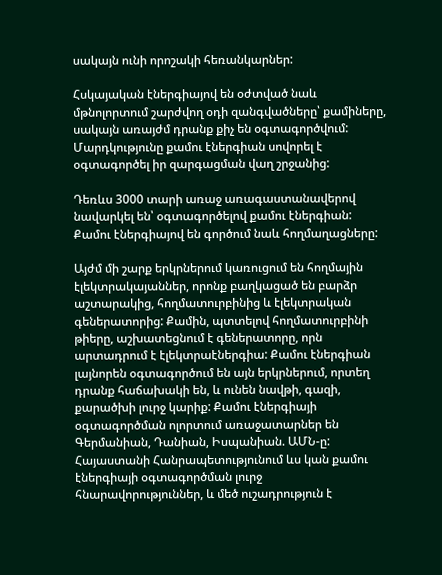սակայն ունի որոշակի հեռանկարներ:

Հսկայական էներգիայով են օժտված նաև մթնոլորտում շարժվող օդի զանգվածները՝ քամիները, սակայն առայժմ դրանք քիչ են օգտագործվում: Մարդկությունը քամու էներգիան սովորել է օգտագործել իր զարգացման վաղ շրջանից:

Դեռևս 3000 տարի առաջ առագաստանավերով նավարկել են՝ օգտագործելով քամու էներգիան: Քամու էներգիայով են գործում նաև հողմաղացները:

Այժմ մի շարք երկրներում կառուցում են հողմային էլեկտրակայաններ, որոնք բաղկացած են բարձր աշտարակից, հողմատուրբինից և էլեկտրական գեներատորից: Քամին, պտտելով հողմատուրբինի թիերը, աշխատեցնում է գեներատորը, որն արտադրում է էլեկտրաէներգիա: Քամու էներգիան լայնորեն օգտագործում են այն երկրներում, որտեղ դրանք հաճախակի են, և ունեն նավթի, գազի, քարածխի լուրջ կարիք: Քամու էներգիայի օգտագործման ոլորտում առաջատարներ են Գերմանիան, Դանիան, Իսպանիան. ԱՄՆ-ը: Հայաստանի Հանրապետությունում ևս կան քամու էներգիայի օգտագործման լուրջ հնարավորություններ, և մեծ ուշադրություն է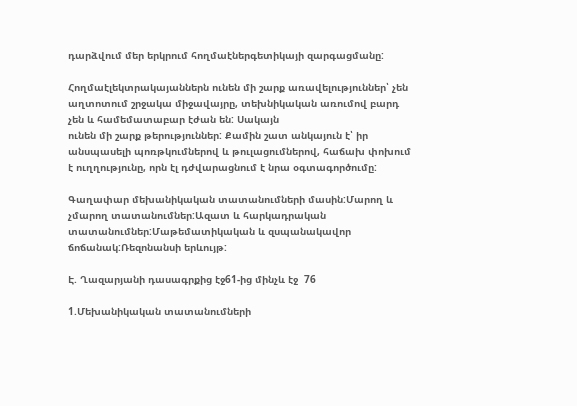դարձվում մեր երկրում հողմաէներգետիկայի զարգացմանը:

Հողմաէլեկտրակայաններն ունեն մի շարք առավելություններ՝ չեն աղտոտում շրջակա միջավայրը, տեխնիկական առումով բարդ չեն և համեմատաբար էժան են: Սակայն
ունեն մի շարք թերություններ: Քամին շատ անկայուն է՝ իր անսպասելի պոռթկումներով և թուլացումներով, հաճախ փոխում է ուղղությունը, որն էլ դժվարացնում է նրա օգտագործումը:

Գաղափար մեխանիկական տատանումների մասին:Մարող և չմարող տատանումներ:Ազատ և հարկադրական տատանումներ:Մաթեմատիկական և զսպանակավոր ճոճանակ:Ռեզոնանսի երևույթ:

Է. Ղազարյանի դասագրքից էջ61-ից մինչև էջ  76

1.Մեխանիկական տատանումների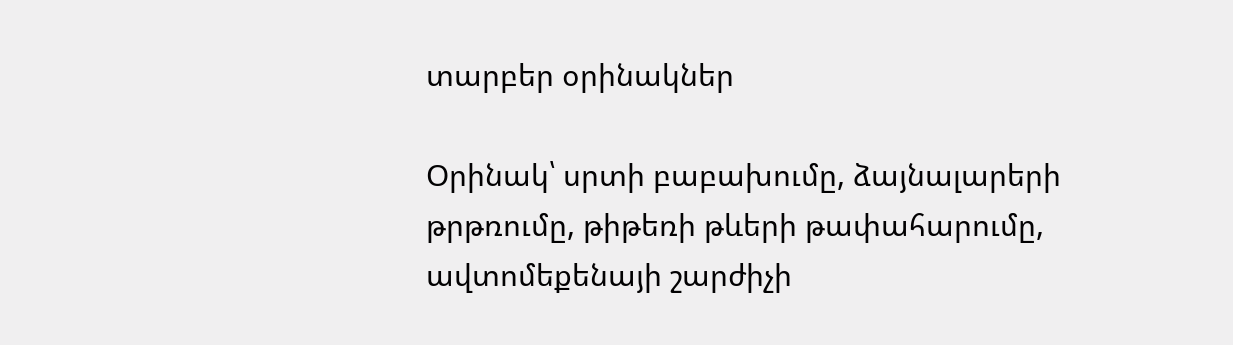տարբեր օրինակներ

Օրինակ՝ սրտի բաբախումը, ձայնալարերի թրթռումը, թիթեռի թևերի թափահարումը, ավտոմեքենայի շարժիչի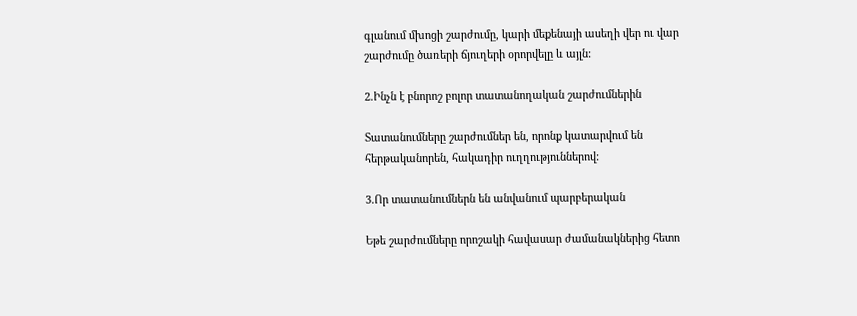գլանում մխոցի շարժումը, կարի մեքենայի ասեղի վեր ու վար շարժումը ծառերի ճյուղերի օրորվելը և այլն:

2.Ինչն է բնորոշ բոլոր տատանողական շարժումներին

Տատանումները շարժումներ են, որոնք կատարվում են հերթականորեն, հակադիր ուղղություններով:

3.Որ տատանումներն են անվանում պարբերական

Եթե շարժումները որոշակի հավասար ժամանակներից հետո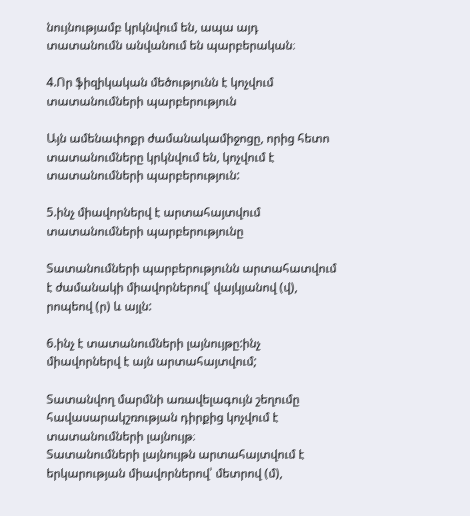նույնությամբ կրկնվում են, ապա այդ տատանումն անվանում են պարբերական։

4.Որ ֆիզիկական մեծությունն է կոչվում տատանումների պարբերություն

Այն ամենափոքր ժամանակամիջոցը, որից հետո տատանումները կրկնվում են, կոչվում է տատանումների պարբերություն:

5.ինչ միավորներվ է արտահայտվում տատանումների պարբերությունը

Տատանումների պարբերությունն արտահատվում է ժամանակի միավորներով՝ վայկյանով (վ), րոպեով (ր) և այլն:

6.ինչ է տատանումների լայնույթը:ինչ միավորներվ է այն արտահայտվում;

Տատանվող մարմնի առավելագույն շեղումը հավասարակշռության դիրքից կոչվում է տատանումների լայնույթ։
Տատանումների լայնույթն արտահայտվում է երկարության միավորներով՝ մետրով (մ),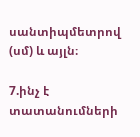սանտիպմետրով (սմ) և այլն։

7.ինչ է տատանումների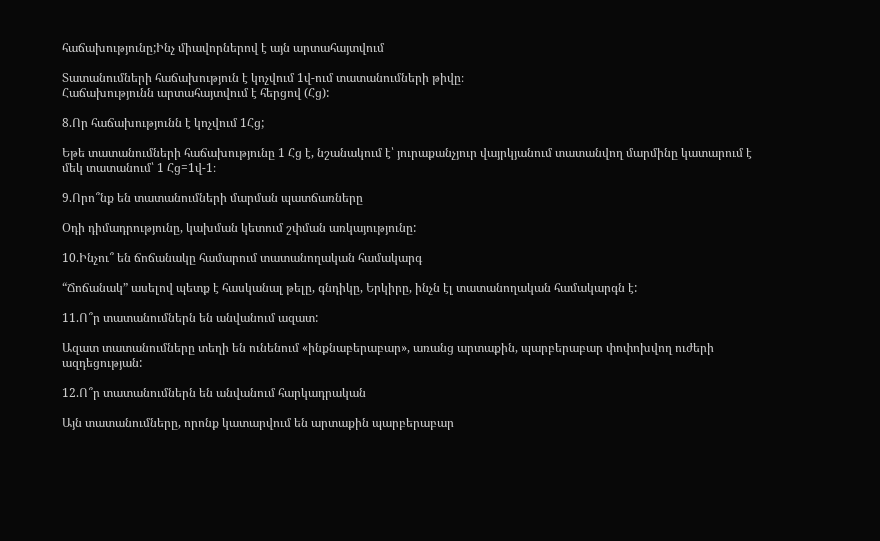հաճախությունը;Ինչ միավորներով է այն արտահայտվում

Տատանումների հաճախություն է կոչվում 1վ-ում տատանումների թիվը։
Հաճախությունն արտահայտվում է հերցով (Հց):

8.Որ հաճախությունն է կոչվում 1Հց;

Եթե տատանումների հաճախությունը 1 Հց է, նշանակում է՝ յուրաքանչյուր վայրկյանում տատանվող մարմինը կատարում է մեկ տատանում՝ 1 Հց=1վ-1։

9.Որո՞նք են տատանումների մարման պատճառները

Օդի դիմադրությունը, կախման կետում շփման առկայությունը:

10.Ինչու՞ են ճոճանակը համարում տատանողական համակարգ

“Ճոճանակ” ասելով պետք է հասկանալ թելը, գնդիկը, Երկիրը, ինչն էլ տատանողական համակարգն է:

11.Ո՞ր տատանումներն են անվանում ազատ:

Ազատ տատանումները տեղի են ունենում «ինքնաբերաբար», առանց արտաքին, պարբերաբար փոփոխվող ուժերի ազդեցության:

12.Ո՞ր տատանումներն են անվանում հարկադրական

Այն տատանումները, որոնք կատարվում են արտաքին պարբերաբար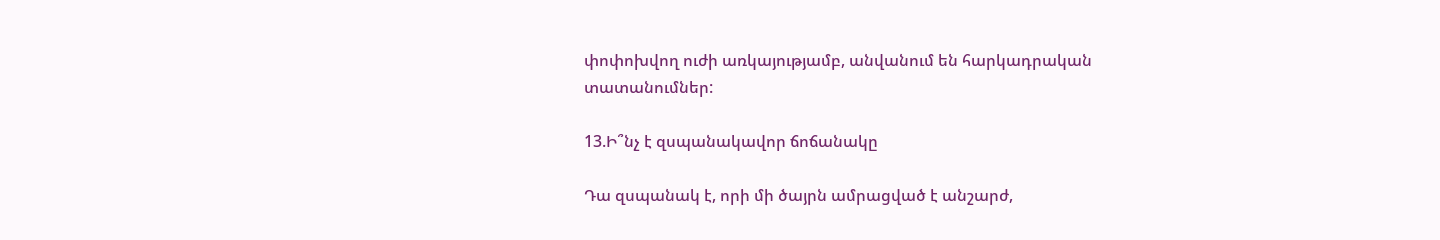փոփոխվող ուժի առկայությամբ, անվանում են հարկադրական տատանումներ:

13.Ի՞նչ է զսպանակավոր ճոճանակը

Դա զսպանակ է, որի մի ծայրն ամրացված է անշարժ,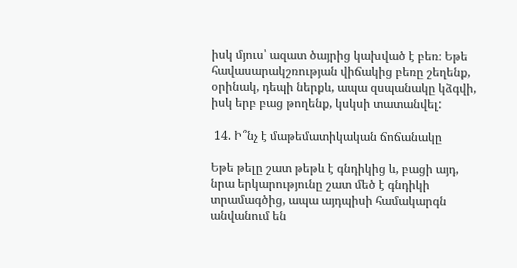իսկ մյուս՝ ազատ ծայրից կախված է բեռ։ Եթե հավասարակշռության վիճակից բեռը շեղենք, օրինակ, դեպի ներքև, ապա զսպանակը կձգվի, իսկ երբ բաց թողենք, կսկսի տատանվել:

 14. Ի՞նչ է մաթեմատիկական ճոճանակը

Եթե թելը շատ թեթև է գնդիկից և, բացի այդ, նրա երկարությունը շատ մեծ է գնդիկի տրամագծից, ապա այդպիսի համակարգն անվանում են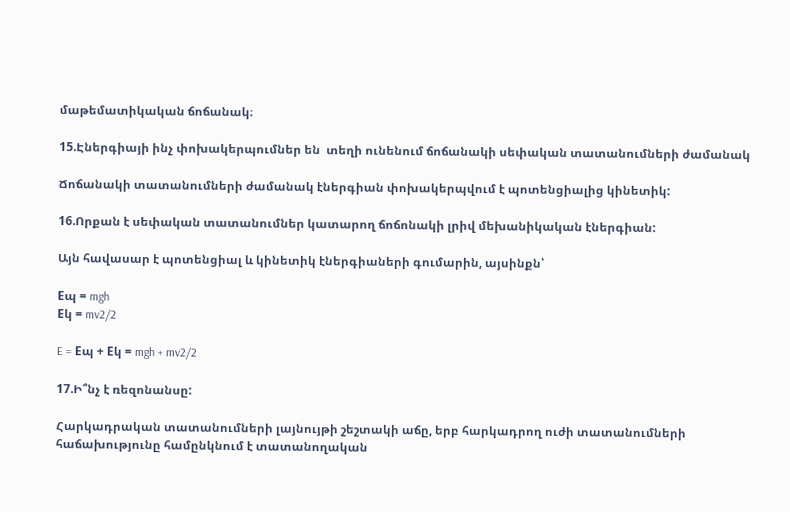մաթեմատիկական ճոճանակ։

15.Էներգիայի ինչ փոխակերպումներ են  տեղի ունենում ճոճանակի սեփական տատանումների ժամանակ

Ճոճանակի տատանումների ժամանակ էներգիան փոխակերպվում է պոտենցիալից կինետիկ:

16.Որքան է սեփական տատանումներ կատարող ճոճոնակի լրիվ մեխանիկական էներգիան:

Այն հավասար է պոտենցիալ և կինետիկ էներգիաների գումարին, այսինքն՝

Eպ = mgh
Eկ = mv2/2

E = Eպ + Eկ = mgh + mv2/2

17.Ի՞նչ է ռեզոնանսը:

Հարկադրական տատանումների լայնույթի շեշտակի աճը, երբ հարկադրող ուժի տատանումների հաճախությունը համընկնում է տատանողական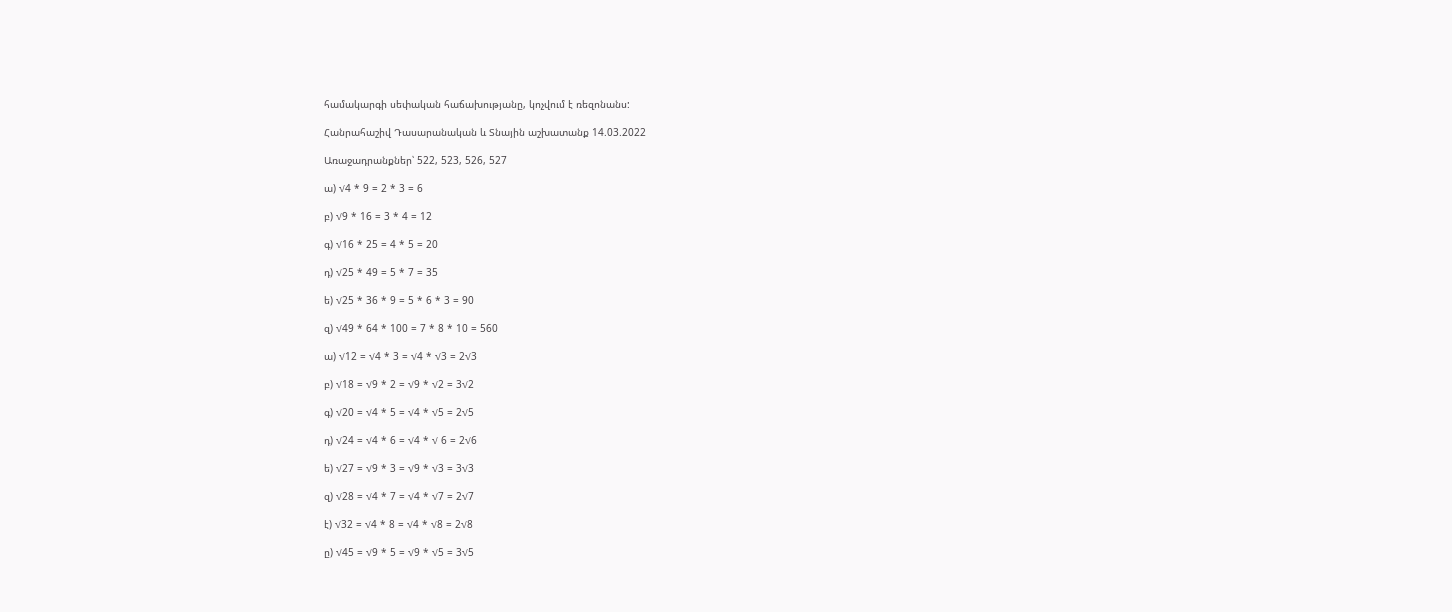համակարգի սեփական հաճախությանը, կոչվում է ռեզոնանս:

Հանրահաշիվ Դասարանական և Տնային աշխատանք 14.03.2022

Առաջադրանքներ՝ 522, 523, 526, 527

ա) √4 * 9 = 2 * 3 = 6

բ) √9 * 16 = 3 * 4 = 12

գ) √16 * 25 = 4 * 5 = 20

դ) √25 * 49 = 5 * 7 = 35

ե) √25 * 36 * 9 = 5 * 6 * 3 = 90

զ) √49 * 64 * 100 = 7 * 8 * 10 = 560

ա) √12 = √4 * 3 = √4 * √3 = 2√3

բ) √18 = √9 * 2 = √9 * √2 = 3√2

գ) √20 = √4 * 5 = √4 * √5 = 2√5

դ) √24 = √4 * 6 = √4 * √ 6 = 2√6

ե) √27 = √9 * 3 = √9 * √3 = 3√3

զ) √28 = √4 * 7 = √4 * √7 = 2√7

է) √32 = √4 * 8 = √4 * √8 = 2√8

ը) √45 = √9 * 5 = √9 * √5 = 3√5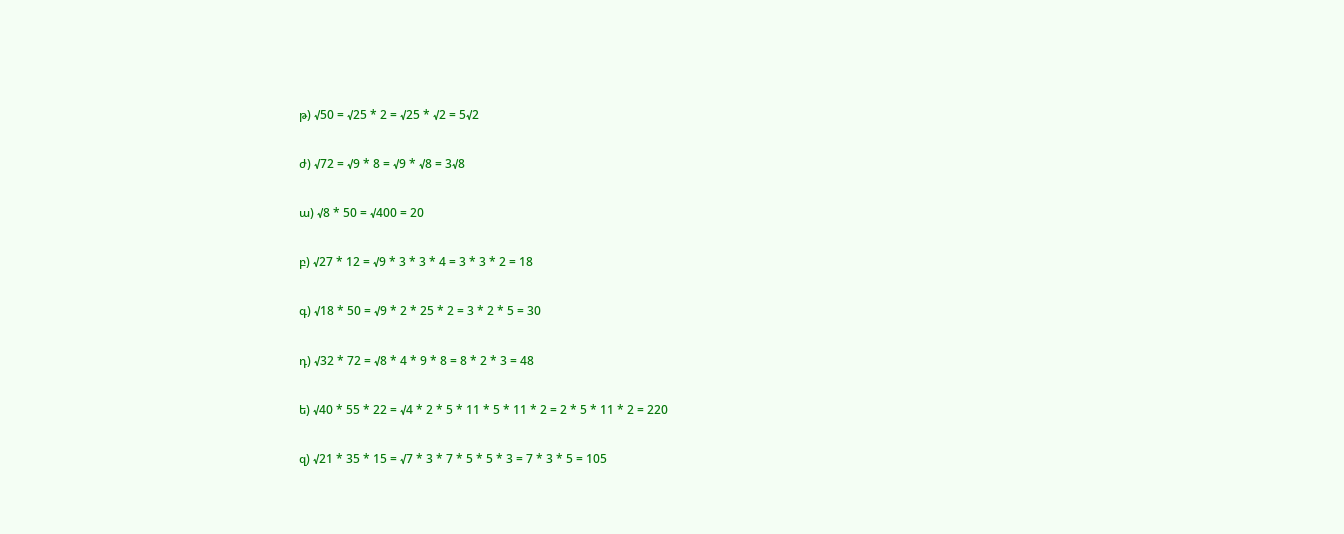թ) √50 = √25 * 2 = √25 * √2 = 5√2

ժ) √72 = √9 * 8 = √9 * √8 = 3√8

ա) √8 * 50 = √400 = 20

բ) √27 * 12 = √9 * 3 * 3 * 4 = 3 * 3 * 2 = 18

գ) √18 * 50 = √9 * 2 * 25 * 2 = 3 * 2 * 5 = 30

դ) √32 * 72 = √8 * 4 * 9 * 8 = 8 * 2 * 3 = 48

ե) √40 * 55 * 22 = √4 * 2 * 5 * 11 * 5 * 11 * 2 = 2 * 5 * 11 * 2 = 220

զ) √21 * 35 * 15 = √7 * 3 * 7 * 5 * 5 * 3 = 7 * 3 * 5 = 105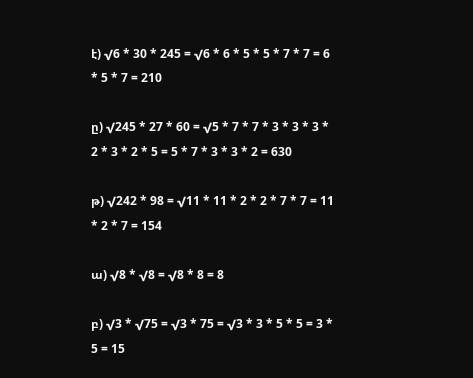է) √6 * 30 * 245 = √6 * 6 * 5 * 5 * 7 * 7 = 6 * 5 * 7 = 210

ը) √245 * 27 * 60 = √5 * 7 * 7 * 3 * 3 * 3 * 2 * 3 * 2 * 5 = 5 * 7 * 3 * 3 * 2 = 630

թ) √242 * 98 = √11 * 11 * 2 * 2 * 7 * 7 = 11 * 2 * 7 = 154

ա) √8 * √8 = √8 * 8 = 8

բ) √3 * √75 = √3 * 75 = √3 * 3 * 5 * 5 = 3 * 5 = 15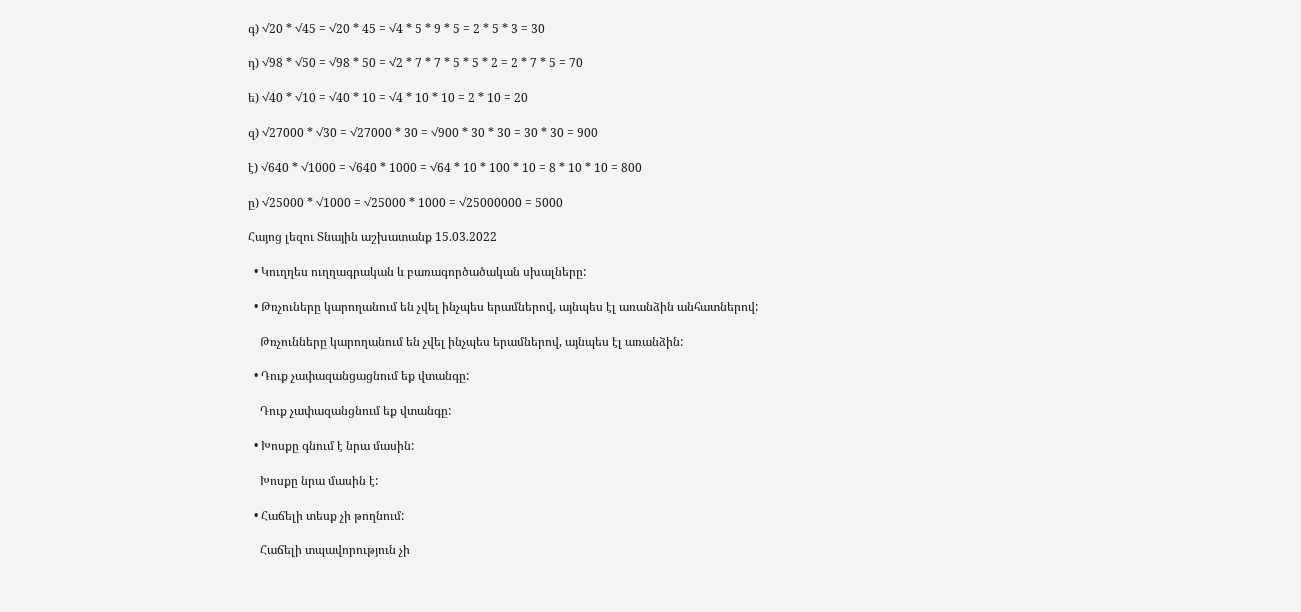գ) √20 * √45 = √20 * 45 = √4 * 5 * 9 * 5 = 2 * 5 * 3 = 30

դ) √98 * √50 = √98 * 50 = √2 * 7 * 7 * 5 * 5 * 2 = 2 * 7 * 5 = 70

ե) √40 * √10 = √40 * 10 = √4 * 10 * 10 = 2 * 10 = 20

զ) √27000 * √30 = √27000 * 30 = √900 * 30 * 30 = 30 * 30 = 900

է) √640 * √1000 = √640 * 1000 = √64 * 10 * 100 * 10 = 8 * 10 * 10 = 800

ը) √25000 * √1000 = √25000 * 1000 = √25000000 = 5000

Հայոց լեզու Տնային աշխատանք 15.03.2022

  • Կուղղես ուղղագրական և բառագործածական սխալները:

  • Թռչուները կարողանում են չվել ինչպես երամներով, այնպես էլ առանձին անհատներով:

    Թռչունները կարողանում են չվել ինչպես երամներով, այնպես էլ առանձին:

  • Դուք չափազանցացնում եք վտանգը:

    Դուք չափազանցնում եք վտանգը:

  • Խոսքը գնում է նրա մասին:

    Խոսքը նրա մասին է:

  • Հաճելի տեսք չի թողնում:

    Հաճելի տպավորություն չի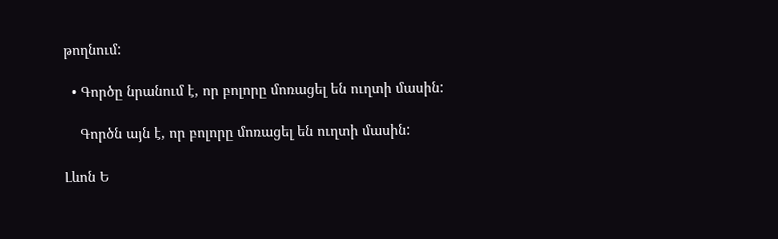թողնում:

  • Գործը նրանում է, որ բոլորը մոռացել են ուղտի մասին:

    Գործն այն է, որ բոլորը մոռացել են ուղտի մասին:

Լևոն Ե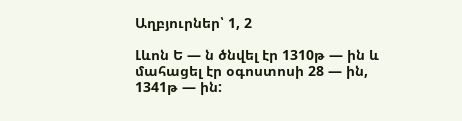Աղբյուրներ՝ 1, 2

Լևոն Ե — ն ծնվել էր 1310թ — ին և մահացել էր օգոստոսի 28 — ին, 1341թ — ին: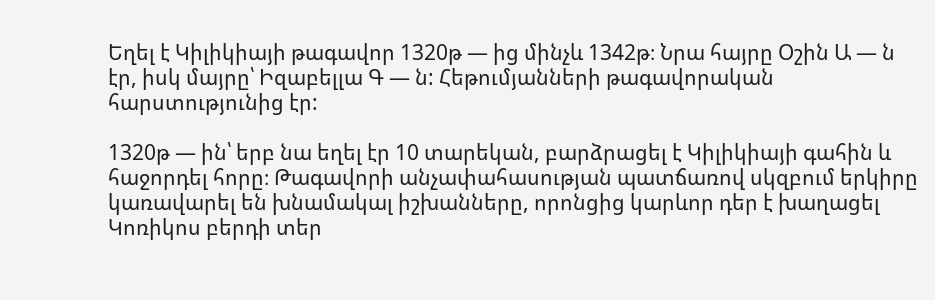Եղել է Կիլիկիայի թագավոր 1320թ — ից մինչև 1342թ։ Նրա հայրը Օշին Ա — ն էր, իսկ մայրը՝ Իզաբելլա Գ — ն: Հեթումյանների թագավորական հարստությունից էր:

1320թ — ին՝ երբ նա եղել էր 10 տարեկան, բարձրացել է Կիլիկիայի գահին և հաջորդել հորը։ Թագավորի անչափահասության պատճառով սկզբում երկիրը կառավարել են խնամակալ իշխանները, որոնցից կարևոր դեր է խաղացել Կոռիկոս բերդի տեր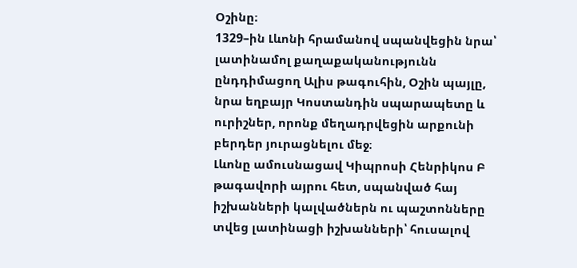Օշինը։
1329–ին Լևոնի հրամանով սպանվեցին նրա՝ լատինամոլ քաղաքականությունն ընդդիմացող Ալիս թագուհին, Օշին պայլը, նրա եղբայր Կոստանդին սպարապետը և ուրիշներ, որոնք մեղադրվեցին արքունի բերդեր յուրացնելու մեջ։
Լևոնը ամուսնացավ Կիպրոսի Հենրիկոս Բ թագավորի այրու հետ, սպանված հայ իշխանների կալվածներն ու պաշտոնները տվեց լատինացի իշխանների՝ հուսալով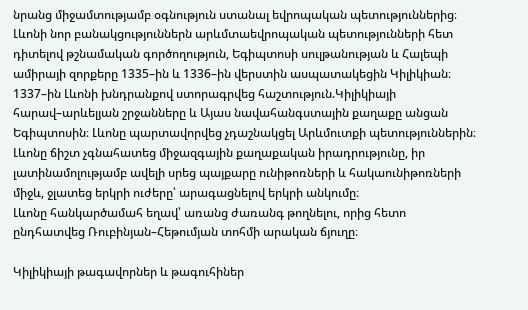նրանց միջամտությամբ օգնություն ստանալ եվրոպական պետություններից։
Լևոնի նոր բանակցություններն արևմտաեվրոպական պետությունների հետ դիտելով թշնամական գործողություն, Եգիպտոսի սուլթանության և Հալեպի ամիրայի զորքերը 1335–ին և 1336–ին վերստին ասպատակեցին Կիլիկիան։
1337–ին Լևոնի խնդրանքով ստորագրվեց հաշտություն.Կիլիկիայի հարավ–արևելյան շրջանները և Այաս նավահանգստային քաղաքը անցան Եգիպտոսին։ Լևոնը պարտավորվեց չդաշնակցել Արևմուտքի պետություններին։ Լևոնը ճիշտ չգնահատեց միջազգային քաղաքական իրադրությունը, իր լատինամոլությամբ ավելի սրեց պայքարը ունիթոռների և հակաունիթոռների միջև, ջլատեց երկրի ուժերը՝ արագացնելով երկրի անկումը։
Լևոնը հանկարծամահ եղավ՝ առանց ժառանգ թողնելու, որից հետո ընդհատվեց Ռուբինյան–Հեթումյան տոհմի արական ճյուղը։

Կիլիկիայի թագավորներ և թագուհիներ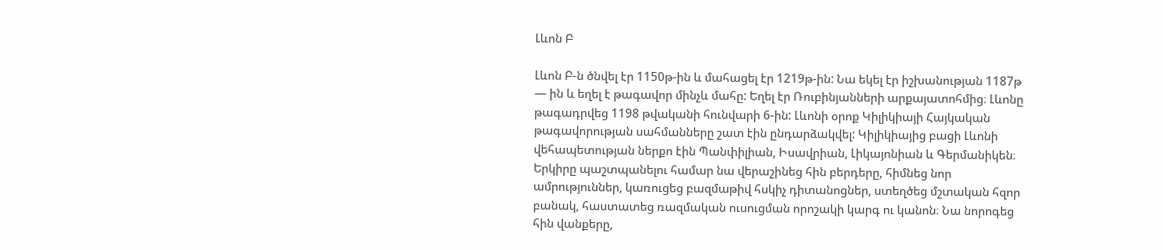Լևոն Բ

Լևոն Բ-ն ծնվել էր 1150թ-ին և մահացել էր 1219թ-ին: Նա եկել էր իշխանության 1187թ — ին և եղել է թագավոր մինչև մահը: Եղել էր Ռուբինյանների արքայատոհմից։ Լևոնը թագադրվեց 1198 թվականի հունվարի 6-ին: Լևոնի օրոք Կիլիկիայի Հայկական թագավորության սահմանները շատ էին ընդարձակվել: Կիլիկիայից բացի Լևոնի վեհապետության ներքո էին Պանփիլիան, Իսավրիան, Լիկայոնիան և Գերմանիկեն։ Երկիրը պաշտպանելու համար նա վերաշինեց հին բերդերը, հիմնեց նոր ամրություններ, կառուցեց բազմաթիվ հսկիչ դիտանոցներ, ստեղծեց մշտական հզոր բանակ, հաստատեց ռազմական ուսուցման որոշակի կարգ ու կանոն։ Նա նորոգեց հին վանքերը,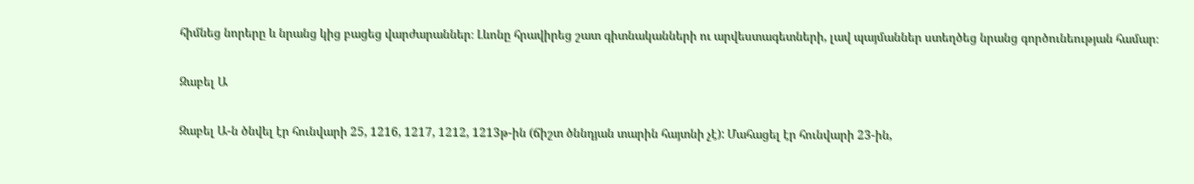հիմնեց նորերը և նրանց կից բացեց վարժարաններ։ Լևոնը հրավիրեց շատ գիտնականների ու արվեստագետների, լավ պայմաններ ստեղծեց նրանց գործունեության համար։

Զաբել Ա

Զաբել Ա-ն ծնվել էր հունվարի 25, 1216, 1217, 1212, 1213թ-ին (ճիշտ ծննդյան տարին հայտնի չէ): Մահացել էր հունվարի 23-ին,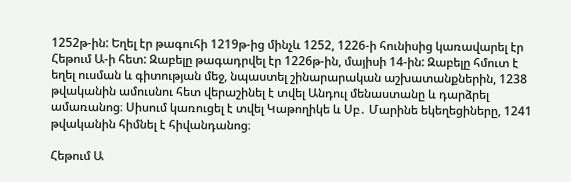1252թ-ին: Եղել էր թագուհի 1219թ-ից մինչև 1252, 1226-ի հունիսից կառավարել էր Հեթում Ա-ի հետ: Զաբելը թագադրվել էր 1226թ-ին, մայիսի 14-ին: Զաբելը հմուտ է եղել ուսման և գիտության մեջ, նպաստել շինարարական աշխատանքներին, 1238 թվականին ամուսնու հետ վերաշինել է տվել Անդուլ մենաստանը և դարձրել ամառանոց։ Սիսում կառուցել է տվել Կաթողիկե և Սբ․ Մարինե եկեղեցիները, 1241 թվականին հիմնել է հիվանդանոց։

Հեթում Ա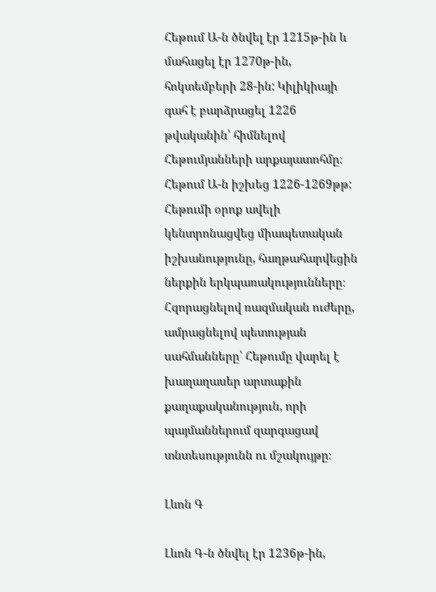Հեթում Ա-ն ծնվել էր 1215թ-ին և մահացել էր 1270թ-ին, հոկտեմբերի 28-ին: Կիլիկիայի գահ է բարձրացել 1226 թվականին՝ հիմնելով Հեթումյանների արքայատոհմը։ Հեթում Ա-ն իշխեց 1226-1269թթ: Հեթումի օրոք ավելի կենտրոնացվեց միապետական իշխանությունը, հաղթահարվեցին ներքին երկպառակությունները։ Հզորացնելով ռազմական ուժերը, ամրացնելով պետության սահմանները՝ Հեթումը վարել է խաղաղասեր արտաքին քաղաքականություն, որի պայմաններում զարգացավ տնտեսությունն ու մշակույթը։

Լևոն Գ

Լևոն Գ-ն ծնվել էր 1236թ-ին,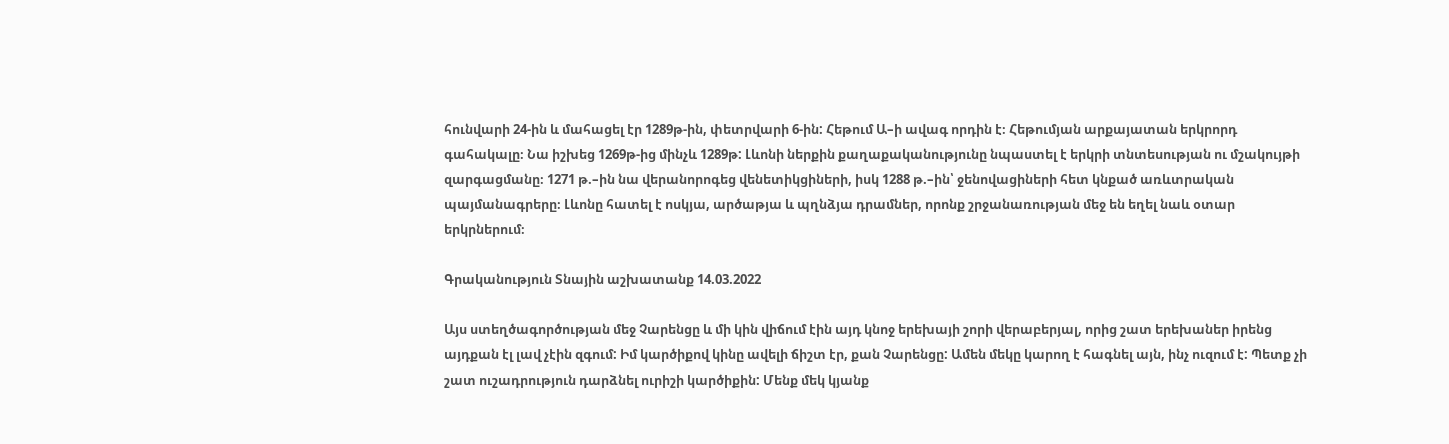հունվարի 24-ին և մահացել էր 1289թ-ին, փետրվարի 6-ին: Հեթում Ա–ի ավագ որդին է։ Հեթումյան արքայատան երկրորդ գահակալը։ Նա իշխեց 1269թ-ից մինչև 1289թ: Լևոնի ներքին քաղաքականությունը նպաստել է երկրի տնտեսության ու մշակույթի զարգացմանը։ 1271 թ.–ին նա վերանորոգեց վենետիկցիների, իսկ 1288 թ.–ին՝ ջենովացիների հետ կնքած առևտրական պայմանագրերը։ Լևոնը հատել է ոսկյա, արծաթյա և պղնձյա դրամներ, որոնք շրջանառության մեջ են եղել նաև օտար երկրներում։

Գրականություն Տնային աշխատանք 14.03.2022

Այս ստեղծագործության մեջ Չարենցը և մի կին վիճում էին այդ կնոջ երեխայի շորի վերաբերյալ, որից շատ երեխաներ իրենց այդքան էլ լավ չէին զգում: Իմ կարծիքով կինը ավելի ճիշտ էր, քան Չարենցը: Ամեն մեկը կարող է հագնել այն, ինչ ուզում է: Պետք չի շատ ուշադրություն դարձնել ուրիշի կարծիքին: Մենք մեկ կյանք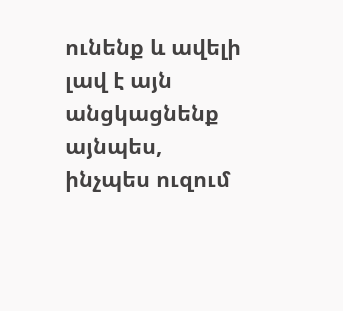ունենք և ավելի լավ է այն անցկացնենք այնպես, ինչպես ուզում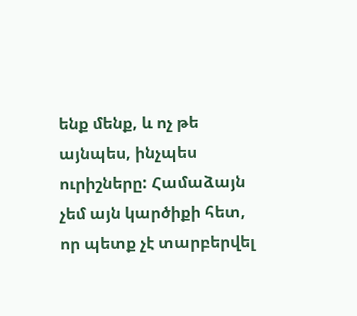ենք մենք, և ոչ թե այնպես, ինչպես ուրիշները: Համաձայն չեմ այն կարծիքի հետ, որ պետք չէ տարբերվել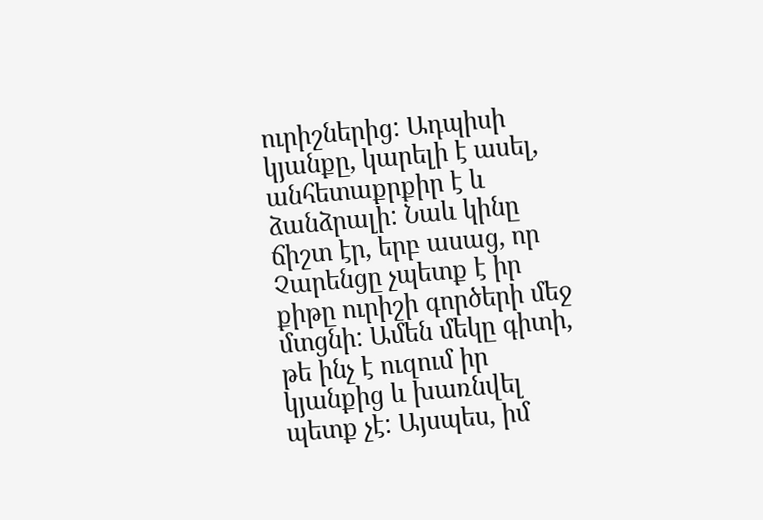ուրիշներից: Ադպիսի կյանքը, կարելի է ասել, անհետաքրքիր է և ձանձրալի: Նաև կինը ճիշտ էր, երբ ասաց, որ Չարենցը չպետք է իր քիթը ուրիշի գործերի մեջ մտցնի: Ամեն մեկը գիտի, թե ինչ է ուզում իր կյանքից և խառնվել պետք չէ: Այսպես, իմ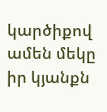կարծիքով ամեն մեկը իր կյանքն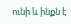ունի և ինքն է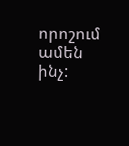որոշում ամեն ինչ: